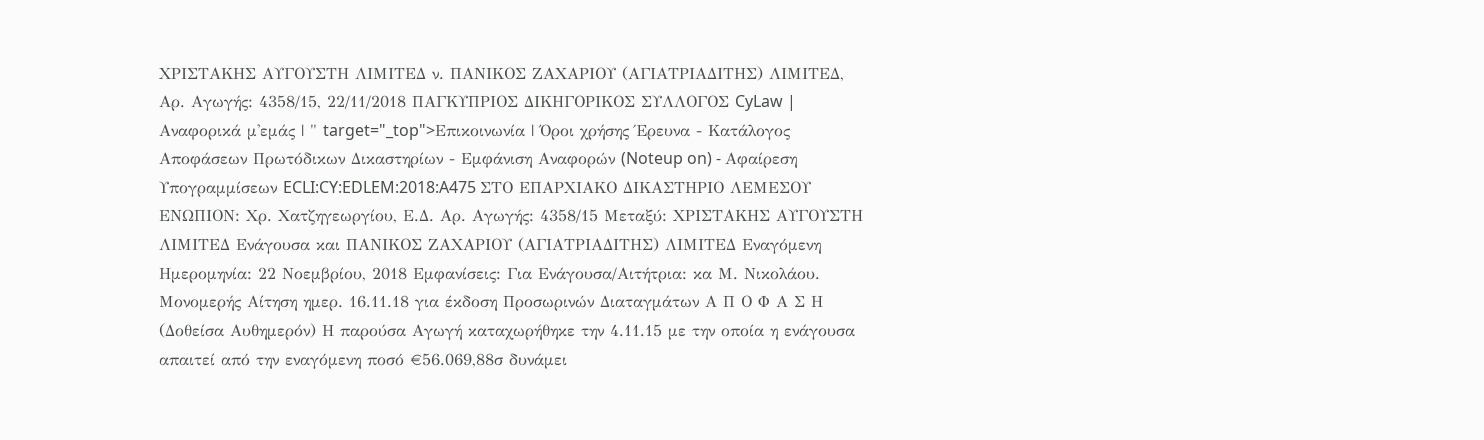ΧΡΙΣΤΑΚΗΣ ΑΥΓΟΥΣΤΗ ΛΙΜΙΤΕΔ ν. ΠΑΝΙΚΟΣ ΖΑΧΑΡΙΟΥ (ΑΓΙΑΤΡΙΑΔΙΤΗΣ) ΛΙΜΙΤΕΔ, Αρ. Αγωγής: 4358/15, 22/11/2018 ΠΑΓΚΥΠΡΙΟΣ ΔΙΚΗΓΟΡΙΚΟΣ ΣΥΛΛΟΓΟΣ CyLaw | Αναφορικά μ'εμάς | " target="_top">Επικοινωνία | Όροι χρήσης Έρευνα - Κατάλογος Αποφάσεων Πρωτόδικων Δικαστηρίων - Εμφάνιση Αναφορών (Noteup on) - Αφαίρεση Υπογραμμίσεων ECLI:CY:EDLEM:2018:A475 ΣΤΟ ΕΠΑΡΧΙΑΚΟ ΔΙΚΑΣΤΗΡΙΟ ΛΕΜΕΣΟΥ ΕΝΩΠΙΟΝ: Χρ. Χατζηγεωργίου, Ε.Δ. Αρ. Αγωγής: 4358/15 Μεταξύ: ΧΡΙΣΤΑΚΗΣ ΑΥΓΟΥΣΤΗ ΛΙΜΙΤΕΔ Ενάγουσα και ΠΑΝΙΚΟΣ ΖΑΧΑΡΙΟΥ (ΑΓΙΑΤΡΙΑΔΙΤΗΣ) ΛΙΜΙΤΕΔ Εναγόμενη Ημερομηνία: 22 Νοεμβρίου, 2018 Εμφανίσεις: Για Ενάγουσα/Αιτήτρια: κα Μ. Νικολάου. Μονομερής Αίτηση ημερ. 16.11.18 για έκδοση Προσωρινών Διαταγμάτων Α Π Ο Φ Α Σ Η (Δοθείσα Αυθημερόν) Η παρούσα Αγωγή καταχωρήθηκε την 4.11.15 με την οποία η ενάγουσα απαιτεί από την εναγόμενη ποσό €56.069,88σ δυνάμει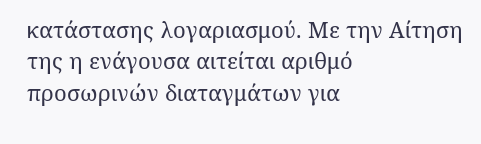κατάστασης λογαριασμού. Με την Αίτηση της η ενάγουσα αιτείται αριθμό προσωρινών διαταγμάτων για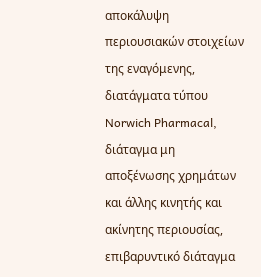αποκάλυψη περιουσιακών στοιχείων της εναγόμενης, διατάγματα τύπου Norwich Pharmacal, διάταγμα μη αποξένωσης χρημάτων και άλλης κινητής και ακίνητης περιουσίας, επιβαρυντικό διάταγμα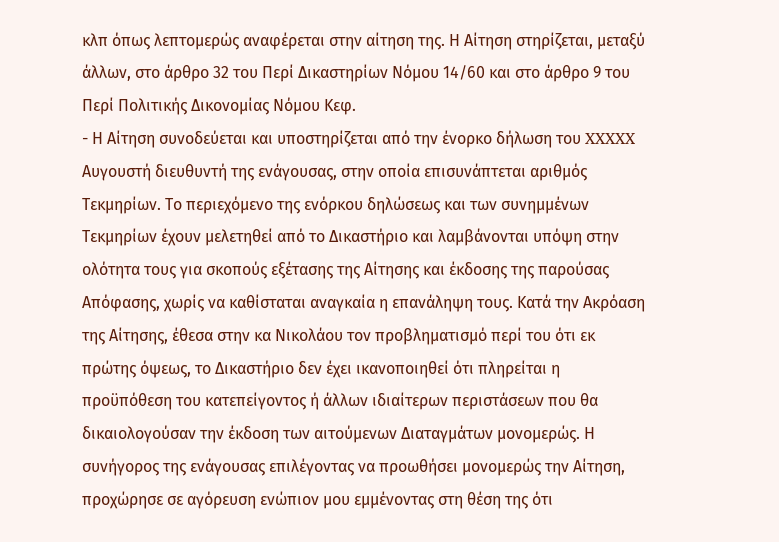κλπ όπως λεπτομερώς αναφέρεται στην αίτηση της. Η Αίτηση στηρίζεται, μεταξύ άλλων, στο άρθρο 32 του Περί Δικαστηρίων Νόμου 14/60 και στο άρθρο 9 του Περί Πολιτικής Δικονομίας Νόμου Κεφ.
- Η Αίτηση συνοδεύεται και υποστηρίζεται από την ένορκο δήλωση του XXXXX Αυγουστή διευθυντή της ενάγουσας, στην οποία επισυνάπτεται αριθμός Τεκμηρίων. Το περιεχόμενο της ενόρκου δηλώσεως και των συνημμένων Τεκμηρίων έχουν μελετηθεί από το Δικαστήριο και λαμβάνονται υπόψη στην ολότητα τους για σκοπούς εξέτασης της Αίτησης και έκδοσης της παρούσας Απόφασης, χωρίς να καθίσταται αναγκαία η επανάληψη τους. Κατά την Ακρόαση της Αίτησης, έθεσα στην κα Νικολάου τον προβληματισμό περί του ότι εκ πρώτης όψεως, το Δικαστήριο δεν έχει ικανοποιηθεί ότι πληρείται η προϋπόθεση του κατεπείγοντος ή άλλων ιδιαίτερων περιστάσεων που θα δικαιολογούσαν την έκδοση των αιτούμενων Διαταγμάτων μονομερώς. Η συνήγορος της ενάγουσας επιλέγοντας να προωθήσει μονομερώς την Αίτηση, προχώρησε σε αγόρευση ενώπιον μου εμμένοντας στη θέση της ότι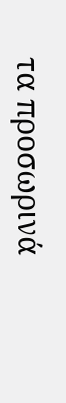τα προσωρινά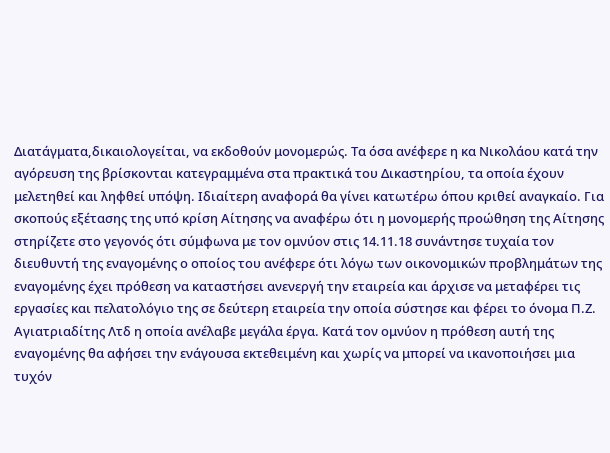Διατάγματα,δικαιολογείται, να εκδοθούν μονομερώς. Τα όσα ανέφερε η κα Νικολάου κατά την αγόρευση της βρίσκονται κατεγραμμένα στα πρακτικά του Δικαστηρίου, τα οποία έχουν μελετηθεί και ληφθεί υπόψη. Ιδιαίτερη αναφορά θα γίνει κατωτέρω όπου κριθεί αναγκαίο. Για σκοπούς εξέτασης της υπό κρίση Αίτησης να αναφέρω ότι η μονομερής προώθηση της Αίτησης στηρίζετε στο γεγονός ότι σύμφωνα με τον ομνύον στις 14.11.18 συνάντησε τυχαία τον διευθυντή της εναγομένης ο οποίος του ανέφερε ότι λόγω των οικονομικών προβλημάτων της εναγομένης έχει πρόθεση να καταστήσει ανενεργή την εταιρεία και άρχισε να μεταφέρει τις εργασίες και πελατολόγιο της σε δεύτερη εταιρεία την οποία σύστησε και φέρει το όνομα Π.Ζ. Αγιατριαδίτης Λτδ η οποία ανέλαβε μεγάλα έργα. Κατά τον ομνύον η πρόθεση αυτή της εναγομένης θα αφήσει την ενάγουσα εκτεθειμένη και χωρίς να μπορεί να ικανοποιήσει μια τυχόν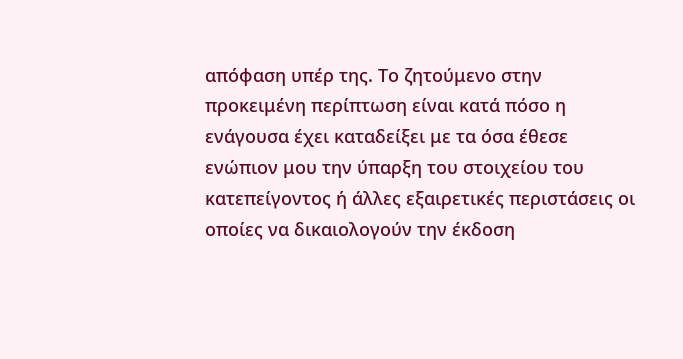απόφαση υπέρ της. Το ζητούμενο στην προκειμένη περίπτωση είναι κατά πόσο η ενάγουσα έχει καταδείξει με τα όσα έθεσε ενώπιον μου την ύπαρξη του στοιχείου του κατεπείγοντος ή άλλες εξαιρετικές περιστάσεις οι οποίες να δικαιολογούν την έκδοση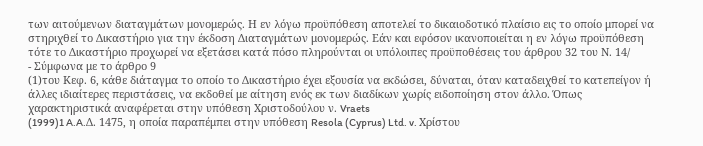των αιτούμενων διαταγμάτων μονομερώς. Η εν λόγω προϋπόθεση αποτελεί το δικαιοδοτικό πλαίσιο εις το οποίο μπορεί να στηριχθεί το Δικαστήριο για την έκδοση Διαταγμάτων μονομερώς. Εάν και εφόσον ικανοποιείται η εν λόγω προϋπόθεση τότε το Δικαστήριο προχωρεί να εξετάσει κατά πόσο πληρούνται οι υπόλοιπες προϋποθέσεις του άρθρου 32 του Ν. 14/
- Σύμφωνα με το άρθρο 9
(1)του Κεφ. 6, κάθε διάταγμα το οποίο το Δικαστήριο έχει εξουσία να εκδώσει, δύναται, όταν καταδειχθεί το κατεπείγον ή άλλες ιδιαίτερες περιστάσεις, να εκδοθεί με αίτηση ενός εκ των διαδίκων χωρίς ειδοποίηση στον άλλο. Όπως χαρακτηριστικά αναφέρεται στην υπόθεση Χριστοδούλου ν. Vraets
(1999)1 A.A.Δ. 1475, η οποία παραπέμπει στην υπόθεση Resola (Cyprus) Ltd. v. Χρίστου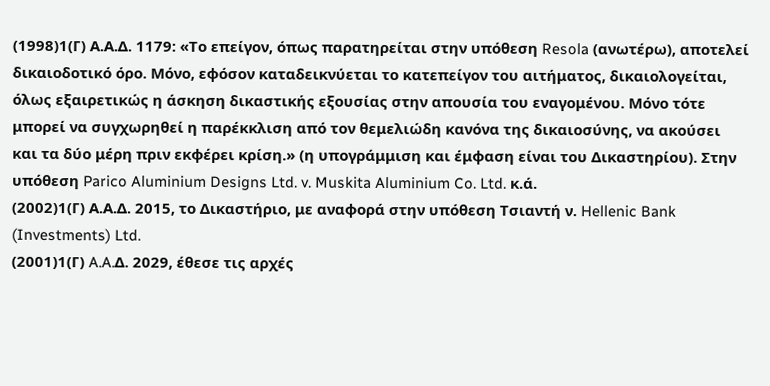(1998)1(Γ) Α.Α.Δ. 1179: «Το επείγον, όπως παρατηρείται στην υπόθεση Resola (ανωτέρω), αποτελεί δικαιοδοτικό όρο. Μόνο, εφόσον καταδεικνύεται το κατεπείγον του αιτήματος, δικαιολογείται, όλως εξαιρετικώς η άσκηση δικαστικής εξουσίας στην απουσία του εναγομένου. Μόνο τότε μπορεί να συγχωρηθεί η παρέκκλιση από τον θεμελιώδη κανόνα της δικαιοσύνης, να ακούσει και τα δύο μέρη πριν εκφέρει κρίση.» (η υπογράμμιση και έμφαση είναι του Δικαστηρίου). Στην υπόθεση Parico Aluminium Designs Ltd. v. Muskita Aluminium Co. Ltd. κ.ά.
(2002)1(Γ) Α.Α.Δ. 2015, το Δικαστήριο, με αναφορά στην υπόθεση Τσιαντή ν. Hellenic Bank (Investments) Ltd.
(2001)1(Γ) A.A.Δ. 2029, έθεσε τις αρχές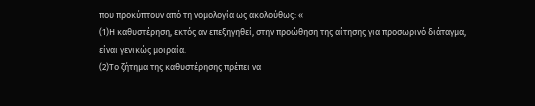που προκύπτουν από τη νομολογία ως ακολούθως: «
(1)Η καθυστέρηση, εκτός αν επεξηγηθεί, στην προώθηση της αίτησης για προσωρινό διάταγμα, είναι γενικώς μοιραία.
(2)Το ζήτημα της καθυστέρησης πρέπει να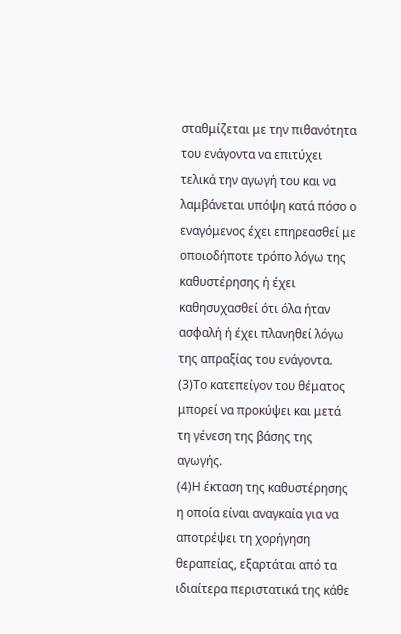σταθμίζεται με την πιθανότητα του ενάγοντα να επιτύχει τελικά την αγωγή του και να λαμβάνεται υπόψη κατά πόσο ο εναγόμενος έχει επηρεασθεί με οποιοδήποτε τρόπο λόγω της καθυστέρησης ή έχει καθησυχασθεί ότι όλα ήταν ασφαλή ή έχει πλανηθεί λόγω της απραξίας του ενάγοντα.
(3)Το κατεπείγον του θέματος μπορεί να προκύψει και μετά τη γένεση της βάσης της αγωγής.
(4)Η έκταση της καθυστέρησης η οποία είναι αναγκαία για να αποτρέψει τη χορήγηση θεραπείας, εξαρτάται από τα ιδιαίτερα περιστατικά της κάθε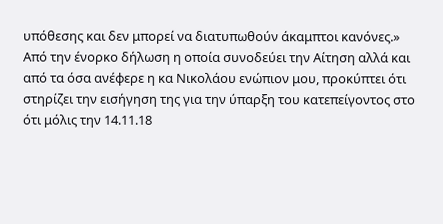υπόθεσης και δεν μπορεί να διατυπωθούν άκαμπτοι κανόνες.» Από την ένορκο δήλωση η οποία συνοδεύει την Αίτηση αλλά και από τα όσα ανέφερε η κα Νικολάου ενώπιον μου, προκύπτει ότι στηρίζει την εισήγηση της για την ύπαρξη του κατεπείγοντος στο ότι μόλις την 14.11.18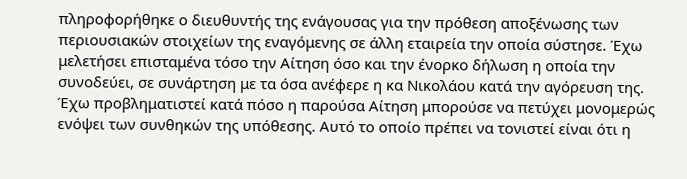πληροφορήθηκε ο διευθυντής της ενάγουσας για την πρόθεση αποξένωσης των περιουσιακών στοιχείων της εναγόμενης σε άλλη εταιρεία την οποία σύστησε. Έχω μελετήσει επισταμένα τόσο την Αίτηση όσο και την ένορκο δήλωση η οποία την συνοδεύει, σε συνάρτηση με τα όσα ανέφερε η κα Νικολάου κατά την αγόρευση της. Έχω προβληματιστεί κατά πόσο η παρούσα Αίτηση μπορούσε να πετύχει μονομερώς ενόψει των συνθηκών της υπόθεσης. Αυτό το οποίο πρέπει να τονιστεί είναι ότι η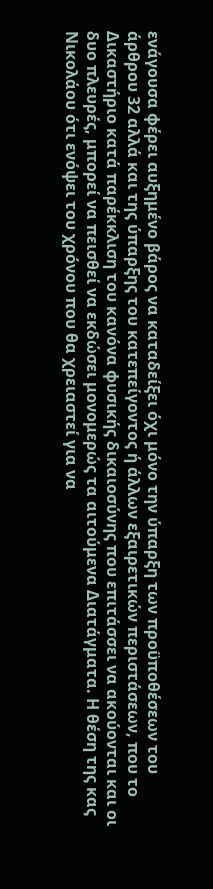ενάγουσα φέρει αυξημένο βάρος να καταδείξει όχι μόνο την ύπαρξη των προϋποθέσεων του άρθρου 32 αλλά και της ύπαρξης του κατεπείγοντος ή άλλων εξαιρετικών περιστάσεων, που το Δικαστήριο κατά παρέκκλιση του κανόνα φυσικής δικαιοσύνης που επιτάσσει να ακούονται και οι δυο πλευρές, μπορεί να πεισθεί να εκδώσει μονομερώς τα αιτούμενα Διατάγματα. Η θέση της κας Νικολάου ότι ενόψει του χρόνου που θα χρειαστεί για να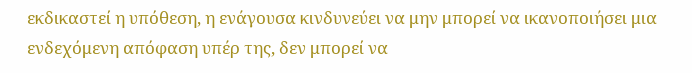εκδικαστεί η υπόθεση, η ενάγουσα κινδυνεύει να μην μπορεί να ικανοποιήσει μια ενδεχόμενη απόφαση υπέρ της, δεν μπορεί να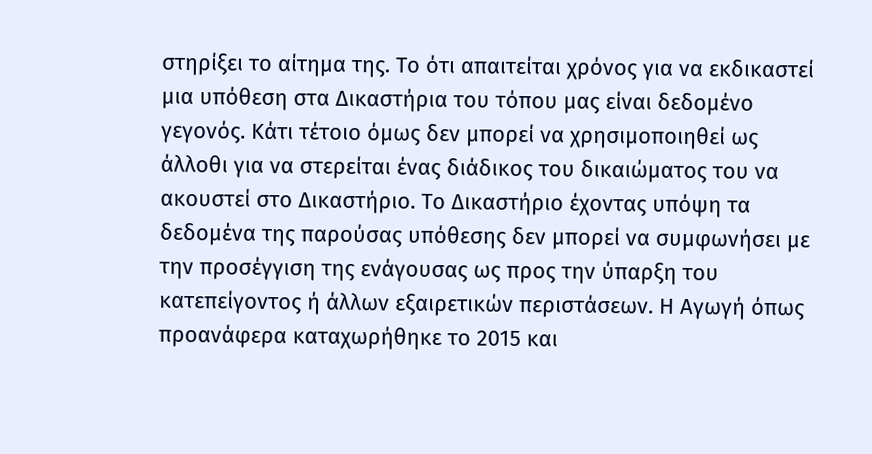στηρίξει το αίτημα της. Το ότι απαιτείται χρόνος για να εκδικαστεί μια υπόθεση στα Δικαστήρια του τόπου μας είναι δεδομένο γεγονός. Κάτι τέτοιο όμως δεν μπορεί να χρησιμοποιηθεί ως άλλοθι για να στερείται ένας διάδικος του δικαιώματος του να ακουστεί στο Δικαστήριο. Το Δικαστήριο έχοντας υπόψη τα δεδομένα της παρούσας υπόθεσης δεν μπορεί να συμφωνήσει με την προσέγγιση της ενάγουσας ως προς την ύπαρξη του κατεπείγοντος ή άλλων εξαιρετικών περιστάσεων. Η Αγωγή όπως προανάφερα καταχωρήθηκε το 2015 και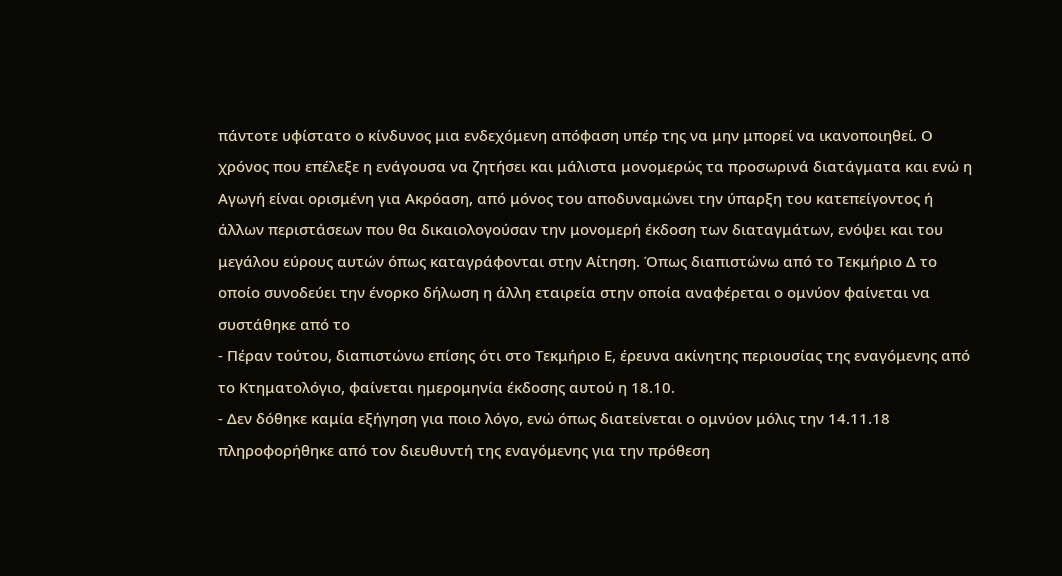πάντοτε υφίστατο ο κίνδυνος μια ενδεχόμενη απόφαση υπέρ της να μην μπορεί να ικανοποιηθεί. Ο χρόνος που επέλεξε η ενάγουσα να ζητήσει και μάλιστα μονομερώς τα προσωρινά διατάγματα και ενώ η Αγωγή είναι ορισμένη για Ακρόαση, από μόνος του αποδυναμώνει την ύπαρξη του κατεπείγοντος ή άλλων περιστάσεων που θα δικαιολογούσαν την μονομερή έκδοση των διαταγμάτων, ενόψει και του μεγάλου εύρους αυτών όπως καταγράφονται στην Αίτηση. Όπως διαπιστώνω από το Τεκμήριο Δ το οποίο συνοδεύει την ένορκο δήλωση η άλλη εταιρεία στην οποία αναφέρεται ο ομνύον φαίνεται να συστάθηκε από το
- Πέραν τούτου, διαπιστώνω επίσης ότι στο Τεκμήριο Ε, έρευνα ακίνητης περιουσίας της εναγόμενης από το Κτηματολόγιο, φαίνεται ημερομηνία έκδοσης αυτού η 18.10.
- Δεν δόθηκε καμία εξήγηση για ποιο λόγο, ενώ όπως διατείνεται ο ομνύον μόλις την 14.11.18 πληροφορήθηκε από τον διευθυντή της εναγόμενης για την πρόθεση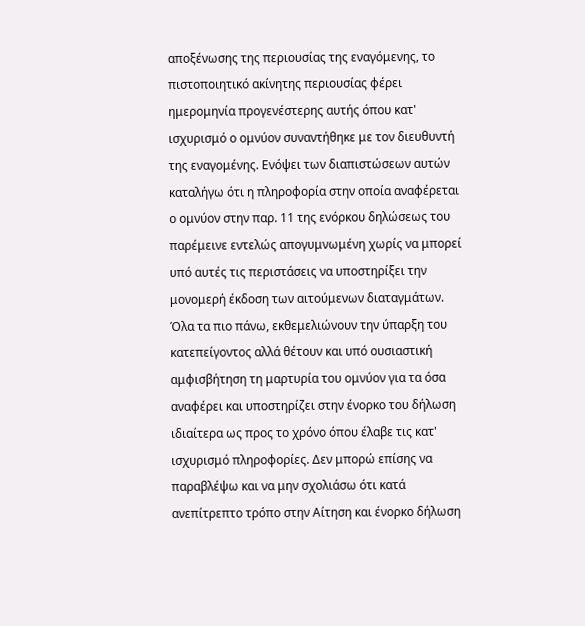αποξένωσης της περιουσίας της εναγόμενης, το πιστοποιητικό ακίνητης περιουσίας φέρει ημερομηνία προγενέστερης αυτής όπου κατ' ισχυρισμό ο ομνύον συναντήθηκε με τον διευθυντή της εναγομένης. Ενόψει των διαπιστώσεων αυτών καταλήγω ότι η πληροφορία στην οποία αναφέρεται ο ομνύον στην παρ. 11 της ενόρκου δηλώσεως του παρέμεινε εντελώς απογυμνωμένη χωρίς να μπορεί υπό αυτές τις περιστάσεις να υποστηρίξει την μονομερή έκδοση των αιτούμενων διαταγμάτων. Όλα τα πιο πάνω, εκθεμελιώνουν την ύπαρξη του κατεπείγοντος αλλά θέτουν και υπό ουσιαστική αμφισβήτηση τη μαρτυρία του ομνύον για τα όσα αναφέρει και υποστηρίζει στην ένορκο του δήλωση ιδιαίτερα ως προς το χρόνο όπου έλαβε τις κατ' ισχυρισμό πληροφορίες. Δεν μπορώ επίσης να παραβλέψω και να μην σχολιάσω ότι κατά ανεπίτρεπτο τρόπο στην Αίτηση και ένορκο δήλωση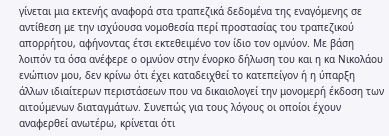γίνεται μια εκτενής αναφορά στα τραπεζικά δεδομένα της εναγόμενης σε αντίθεση με την ισχύουσα νομοθεσία περί προστασίας του τραπεζικού απορρήτου, αφήνοντας έτσι εκτεθειμένο τον ίδιο τον ομνύον. Με βάση λοιπόν τα όσα ανέφερε ο ομνύον στην ένορκο δήλωση του και η κα Νικολάου ενώπιον μου, δεν κρίνω ότι έχει καταδειχθεί το κατεπείγον ή η ύπαρξη άλλων ιδιαίτερων περιστάσεων που να δικαιολογεί την μονομερή έκδοση των αιτούμενων διαταγμάτων. Συνεπώς για τους λόγους οι οποίοι έχουν αναφερθεί ανωτέρω, κρίνεται ότι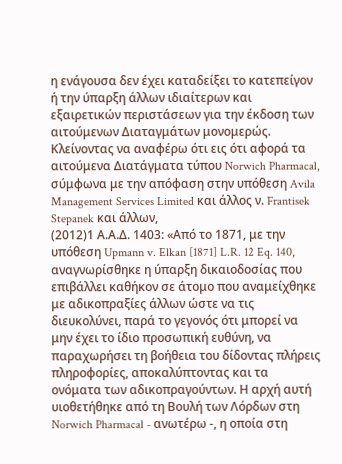η ενάγουσα δεν έχει καταδείξει το κατεπείγον ή την ύπαρξη άλλων ιδιαίτερων και εξαιρετικών περιστάσεων για την έκδοση των αιτούμενων Διαταγμάτων μονομερώς. Κλείνοντας να αναφέρω ότι εις ότι αφορά τα αιτούμενα Διατάγματα τύπου Norwich Pharmacal, σύμφωνα με την απόφαση στην υπόθεση Avila Management Services Limited και άλλος ν. Frantisek Stepanek και άλλων,
(2012)1 Α.Α.Δ. 1403: «Από το 1871, με την υπόθεση Upmann v. Elkan [1871] L.R. 12 Eq. 140, αναγνωρίσθηκε η ύπαρξη δικαιοδοσίας που επιβάλλει καθήκον σε άτομο που αναμείχθηκε με αδικοπραξίες άλλων ώστε να τις διευκολύνει, παρά το γεγονός ότι μπορεί να μην έχει το ίδιο προσωπική ευθύνη, να παραχωρήσει τη βοήθεια του δίδοντας πλήρεις πληροφορίες, αποκαλύπτοντας και τα ονόματα των αδικοπραγούντων. Η αρχή αυτή υιοθετήθηκε από τη Βουλή των Λόρδων στη Norwich Pharmacal - ανωτέρω -, η οποία στη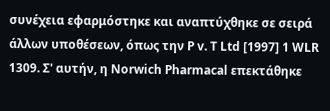συνέχεια εφαρμόστηκε και αναπτύχθηκε σε σειρά άλλων υποθέσεων, όπως την P v. T Ltd [1997] 1 WLR 1309. Σ' αυτήν, η Norwich Pharmacal επεκτάθηκε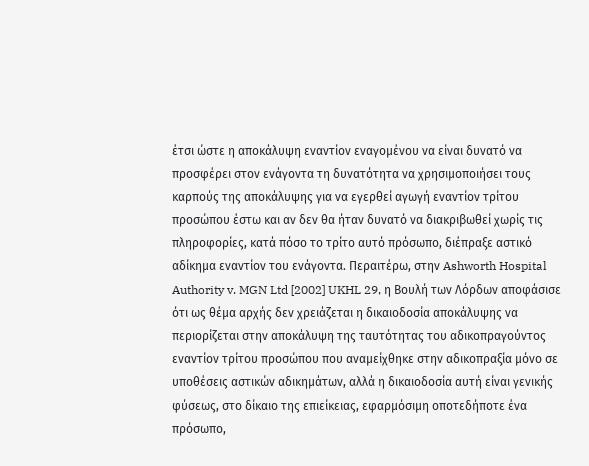έτσι ώστε η αποκάλυψη εναντίον εναγομένου να είναι δυνατό να προσφέρει στον ενάγοντα τη δυνατότητα να χρησιμοποιήσει τους καρπούς της αποκάλυψης για να εγερθεί αγωγή εναντίον τρίτου προσώπου έστω και αν δεν θα ήταν δυνατό να διακριβωθεί χωρίς τις πληροφορίες, κατά πόσο το τρίτο αυτό πρόσωπο, διέπραξε αστικό αδίκημα εναντίον του ενάγοντα. Περαιτέρω, στην Ashworth Hospital Authority v. MGN Ltd [2002] UKHL 29, η Βουλή των Λόρδων αποφάσισε ότι ως θέμα αρχής δεν χρειάζεται η δικαιοδοσία αποκάλυψης να περιορίζεται στην αποκάλυψη της ταυτότητας του αδικοπραγούντος εναντίον τρίτου προσώπου που αναμείχθηκε στην αδικοπραξία μόνο σε υποθέσεις αστικών αδικημάτων, αλλά η δικαιοδοσία αυτή είναι γενικής φύσεως, στο δίκαιο της επιείκειας, εφαρμόσιμη οποτεδήποτε ένα πρόσωπο,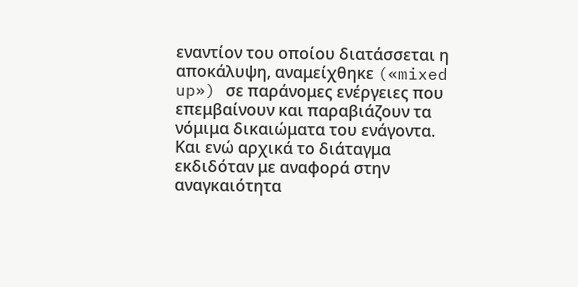εναντίον του οποίου διατάσσεται η αποκάλυψη, αναμείχθηκε («mixed up») σε παράνομες ενέργειες που επεμβαίνουν και παραβιάζουν τα νόμιμα δικαιώματα του ενάγοντα. Και ενώ αρχικά το διάταγμα εκδιδόταν με αναφορά στην αναγκαιότητα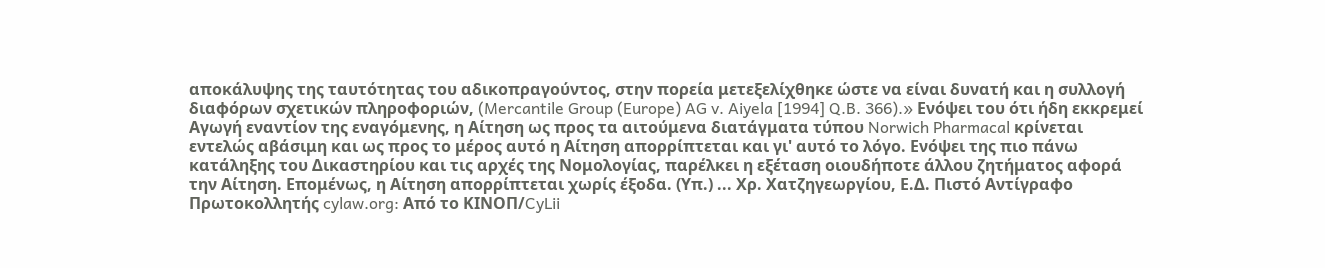αποκάλυψης της ταυτότητας του αδικοπραγούντος, στην πορεία μετεξελίχθηκε ώστε να είναι δυνατή και η συλλογή διαφόρων σχετικών πληροφοριών, (Mercantile Group (Europe) AG v. Aiyela [1994] Q.B. 366).» Ενόψει του ότι ήδη εκκρεμεί Αγωγή εναντίον της εναγόμενης, η Αίτηση ως προς τα αιτούμενα διατάγματα τύπου Norwich Pharmacal κρίνεται εντελώς αβάσιμη και ως προς το μέρος αυτό η Αίτηση απορρίπτεται και γι' αυτό το λόγο. Ενόψει της πιο πάνω κατάληξης του Δικαστηρίου και τις αρχές της Νομολογίας, παρέλκει η εξέταση οιουδήποτε άλλου ζητήματος αφορά την Αίτηση. Επομένως, η Αίτηση απορρίπτεται χωρίς έξοδα. (Υπ.) ... Χρ. Χατζηγεωργίου, Ε.Δ. Πιστό Αντίγραφο Πρωτοκολλητής cylaw.org: Από το ΚΙΝOΠ/CyLii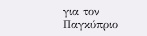για τον Παγκύπριο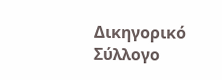Δικηγορικό Σύλλογο